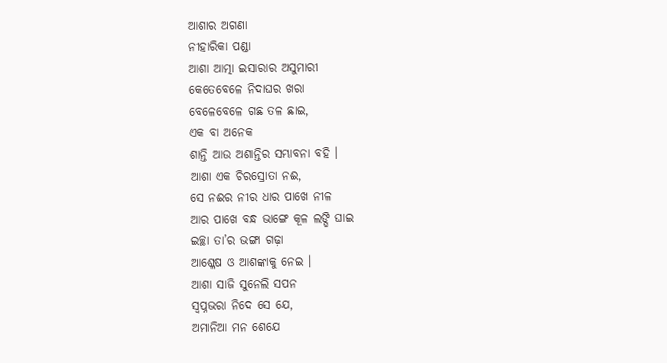ଆଶାର ଅଗଣା
ନୀହାରିକା ପଣ୍ଡା
ଆଶା ଆତ୍ମା ଇସାରାର ଅସୁମାରୀ
କେତେବେଳେ ନିଦାଘର ଖରା
ବେଳେବେଳେ ଗଛ ତଳ ଛାଇ,
ଏକ ବା ଅନେକ
ଶାନ୍ତି ଆଉ ଅଶାନ୍ତିର ସମ୍ଭାବନା ବହି ।
ଆଶା ଏକ ଚିରସ୍ରୋତା ନଈ,
ସେ ନଈର ନୀର ଧାର ପାଖେ ନୀଳ
ଆର ପାଖେ ବନ୍ଧ ଭାଙ୍ଗେ କୂଳ ଲଙ୍ଘି ଘାଇ
ଇଚ୍ଛା ତା’ର ଭଙ୍ଗା ଗଢ଼ା
ଆଶ୍ଳେଷ ଓ ଆଶଙ୍କାକୁ ନେଇ ।
ଆଶା ସାଜି ସୁନେଲି ସପନ
ସ୍ୱପ୍ନଭରା ନିଦେ ସେ ଯେ,
ଅମାନିଆ ମନ ଶେଯେ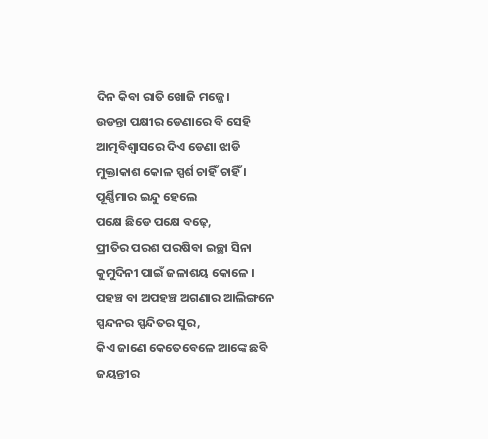ଦିନ କିବା ରାତି ଖୋଜି ମଜ୍ଜେ।
ଉଡନ୍ତା ପକ୍ଷୀର ଡେଣାରେ ବି ସେହି
ଆତ୍ମବିଶ୍ଵାସରେ ଦିଏ ଡେଣା ଝାଡି
ମୁକ୍ତାକାଶ କୋଳ ସ୍ପର୍ଶ ଚାହିଁ ଚାହିଁ ।
ପୂର୍ଣ୍ଣିମାର ଇନ୍ଦୁ ହେଲେ
ପକ୍ଷେ ଛିଡେ ପକ୍ଷେ ବଢ଼େ,
ପ୍ରୀତିର ପରଶ ପରଷିବା ଇଚ୍ଛା ସିନା
କୁମୁଦିନୀ ପାଇଁ ଜଳାଶୟ କୋଳେ ।
ପହଞ୍ଚ ବା ଅପହଞ୍ଚ ଅଗଣାର ଆଲିଙ୍ଗନେ
ସ୍ପନ୍ଦନର ସ୍ପନ୍ଦିତର ସୁର,
କିଏ ଜାଣେ କେତେବେଳେ ଆଙ୍କେ ଛବି
ଜୟନ୍ତୀର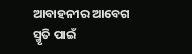ଆବାହନୀର ଆବେଗ
ସ୍ମୃତି ପାଇଁ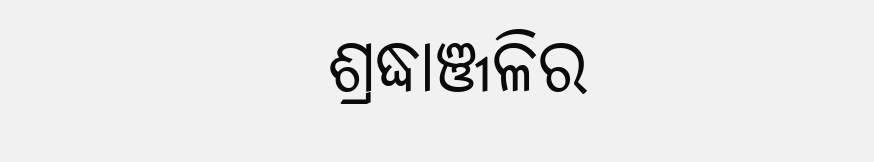ଶ୍ରଦ୍ଧାଞ୍ଜଳିର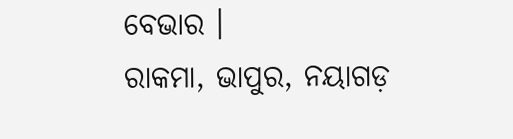ବେଭାର ।
ରାକମା, ଭାପୁର, ନୟାଗଡ଼